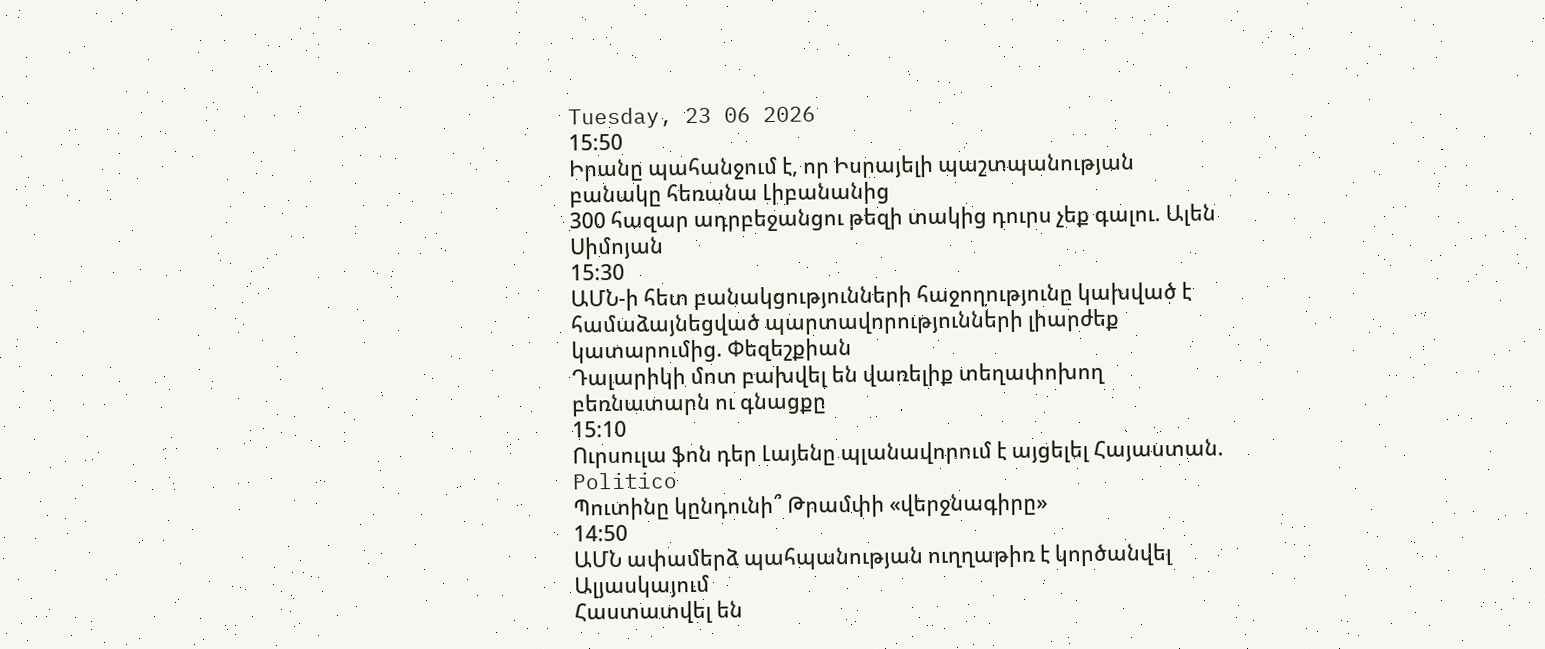Tuesday, 23 06 2026
15:50
Իրանը պահանջում է, որ Իսրայելի պաշտպանության բանակը հեռանա Լիբանանից
300 հազար ադրբեջանցու թեզի տակից դուրս չեք գալու. Ալեն Սիմոյան
15:30
ԱՄՆ-ի հետ բանակցությունների հաջողությունը կախված է համաձայնեցված պարտավորությունների լիարժեք կատարումից. Փեզեշքիան
Դալարիկի մոտ բախվել են վառելիք տեղափոխող բեռնատարն ու գնացքը
15:10
Ուրսուլա ֆոն դեր Լայենը պլանավորում է այցելել Հայաստան. Politico
Պուտինը կընդունի՞ Թրամփի «վերջնագիրը»
14:50
ԱՄՆ ափամերձ պահպանության ուղղաթիռ է կործանվել Ալյասկայում
Հաստատվել են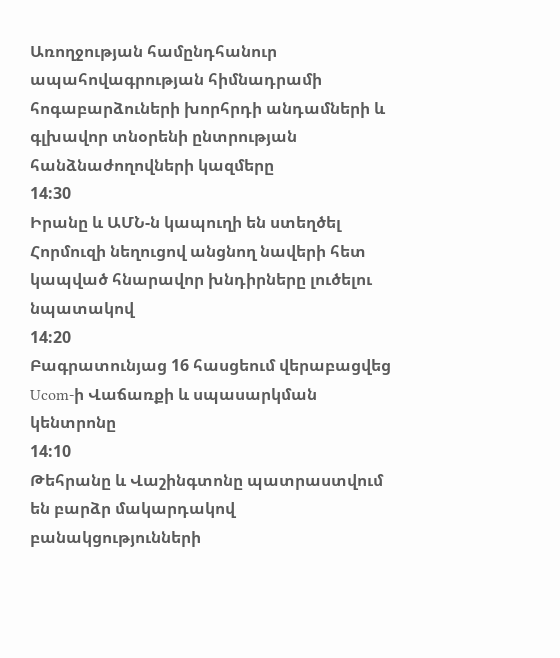Առողջության համընդհանուր ապահովագրության հիմնադրամի հոգաբարձուների խորհրդի անդամների և գլխավոր տնօրենի ընտրության հանձնաժողովների կազմերը
14:30
Իրանը և ԱՄՆ-ն կապուղի են ստեղծել Հորմուզի նեղուցով անցնող նավերի հետ կապված հնարավոր խնդիրները լուծելու նպատակով
14:20
Բագրատունյաց 16 հասցեում վերաբացվեց Ucom-ի Վաճառքի և սպասարկման կենտրոնը
14:10
Թեհրանը և Վաշինգտոնը պատրաստվում են բարձր մակարդակով բանակցությունների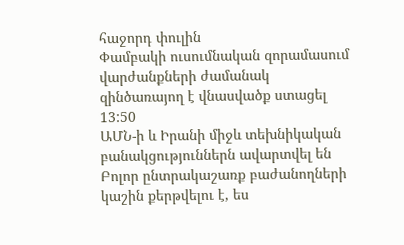հաջորդ փուլին
Փամբակի ուսումնական զորամասում վարժանքների ժամանակ զինծառայող է վնասվածք ստացել
13:50
ԱՄՆ-ի և Իրանի միջև տեխնիկական բանակցություններն ավարտվել են
Բոլոր ընտրակաշառք բաժանողների կաշին քերթվելու է, ես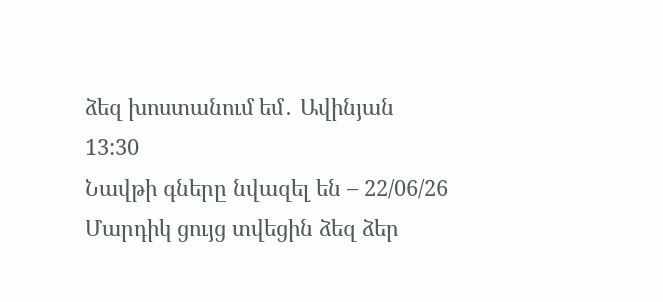ձեզ խոստանում եմ․ Ավինյան
13:30
Նավթի գները նվազել են – 22/06/26
Մարդիկ ցույց տվեցին ձեզ ձեր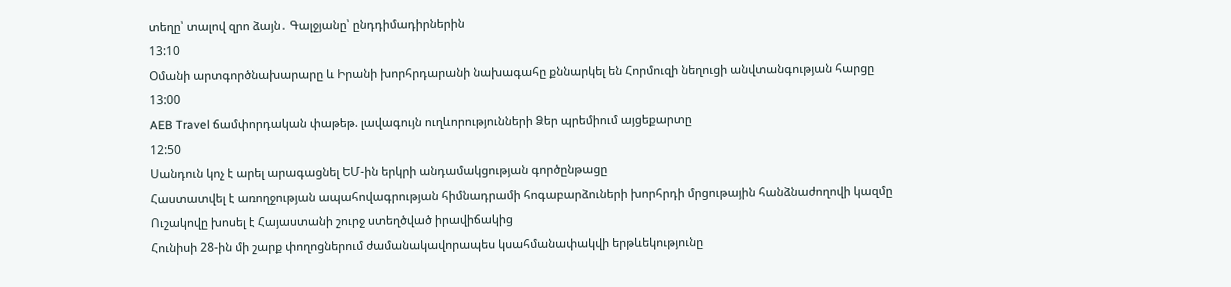տեղը՝ տալով զրո ձայն․ Գալջյանը՝ ընդդիմադիրներին
13:10
Օմանի արտգործնախարարը և Իրանի խորհրդարանի նախագահը քննարկել են Հորմուզի նեղուցի անվտանգության հարցը
13:00
AEB Travel ճամփորդական փաթեթ. լավագույն ուղևորությունների Ձեր պրեմիում այցեքարտը
12:50
Սանդուն կոչ է արել արագացնել ԵՄ-ին երկրի անդամակցության գործընթացը
Հաստատվել է առողջության ապահովագրության հիմնադրամի հոգաբարձուների խորհրդի մրցութային հանձնաժողովի կազմը
Ուշակովը խոսել է Հայաստանի շուրջ ստեղծված իրավիճակից
Հունիսի 28-ին մի շարք փողոցներում ժամանակավորապես կսահմանափակվի երթևեկությունը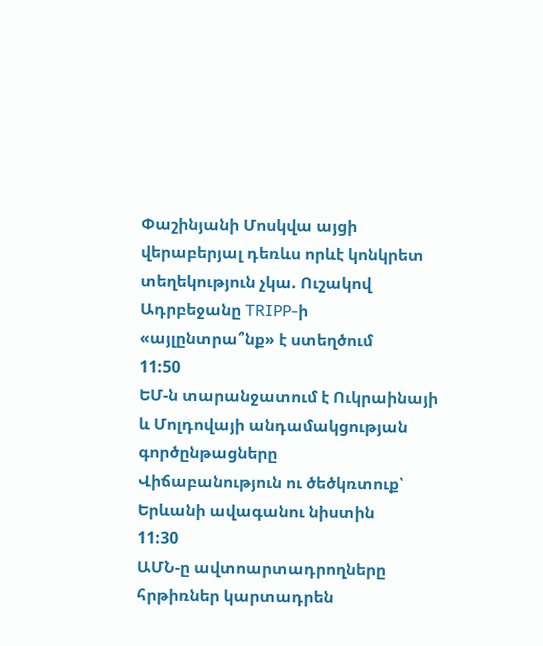Փաշինյանի Մոսկվա այցի վերաբերյալ դեռևս որևէ կոնկրետ տեղեկություն չկա. Ուշակով
Ադրբեջանը TRIPP-ի «այլընտրա՞նք» է ստեղծում
11:50
ԵՄ-ն տարանջատում է Ուկրաինայի և Մոլդովայի անդամակցության գործընթացները
Վիճաբանություն ու ծեծկռտուք՝ Երևանի ավագանու նիստին
11:30
ԱՄՆ-ը ավտոարտադրողները հրթիռներ կարտադրեն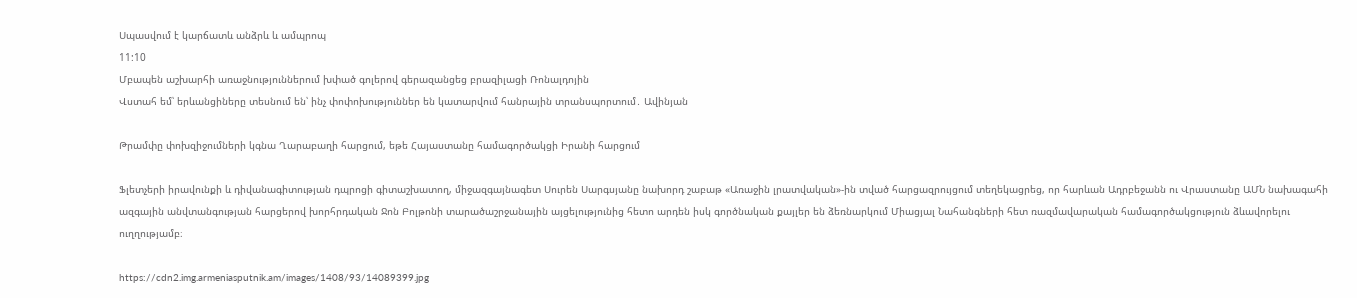Սպասվում է կարճատև անձրև և ամպրոպ
11:10
Մբապեն աշխարհի առաջնություններում խփած գոլերով գերազանցեց բրազիլացի Ռոնալդոյին
Վստահ եմ՝ երևանցիները տեսնում են՝ ինչ փոփոխություններ են կատարվում հանրային տրանսպորտում․ Ավինյան

Թրամփը փոխզիջումների կգնա Ղարաբաղի հարցում, եթե Հայաստանը համագործակցի Իրանի հարցում

Ֆլետչերի իրավունքի և դիվանագիտության դպրոցի գիտաշխատող, միջազգայնագետ Սուրեն Սարգսյանը նախորդ շաբաթ «Առաջին լրատվական»-ին տված հարցազրույցում տեղեկացրեց, որ հարևան Ադրբեջանն ու Վրաստանը ԱՄՆ նախագահի ազգային անվտանգության հարցերով խորհրդական Ջոն Բոլթոնի տարածաշրջանային այցելությունից հետո արդեն իսկ գործնական քայլեր են ձեռնարկում Միացյալ Նահանգների հետ ռազմավարական համագործակցություն ձևավորելու ուղղությամբ։

https://cdn2.img.armeniasputnik.am/images/1408/93/14089399.jpg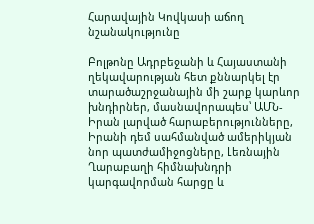Հարավային Կովկասի աճող նշանակությունը

Բոլթոնը Ադրբեջանի և Հայաստանի ղեկավարության հետ քննարկել էր տարածաշրջանային մի շարք կարևոր խնդիրներ, մասնավորապես՝ ԱՄՆ-Իրան լարված հարաբերությունները, Իրանի դեմ սահմանված ամերիկյան նոր պատժամիջոցները, Լեռնային Ղարաբաղի հիմնախնդրի կարգավորման հարցը և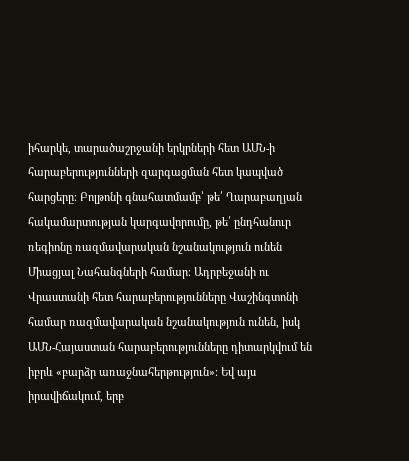իհարկե, տարածաշրջանի երկրների հետ ԱՄՆ-ի հարաբերությունների զարգացման հետ կապված հարցերը։ Բոլթոնի գնահատմամբ՝ թե՛ Ղարաբաղյան հակամարտության կարգավորումը, թե՛ ընդհանուր ռեգիոնը ռազմավարական նշանակություն ունեն Միացյալ Նահանգների համար։ Ադրբեջանի ու Վրաստանի հետ հարաբերությունները Վաշինգտոնի համար ռազմավարական նշանակություն ունեն, իսկ ԱՄՆ-Հայաստան հարաբերությունները դիտարկվում են իբրև «բարձր առաջնահերթություն»։ Եվ այս իրավիճակում, երբ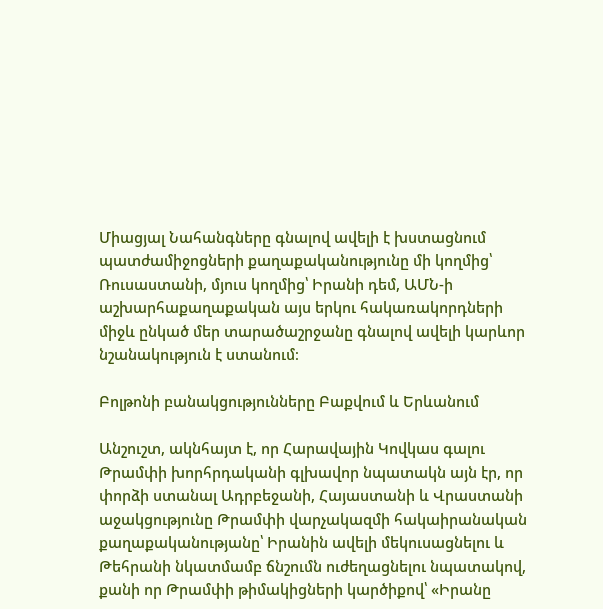Միացյալ Նահանգները գնալով ավելի է խստացնում պատժամիջոցների քաղաքականությունը մի կողմից՝ Ռուսաստանի, մյուս կողմից՝ Իրանի դեմ, ԱՄՆ-ի աշխարհաքաղաքական այս երկու հակառակորդների միջև ընկած մեր տարածաշրջանը գնալով ավելի կարևոր նշանակություն է ստանում։

Բոլթոնի բանակցությունները Բաքվում և Երևանում

Անշուշտ, ակնհայտ է, որ Հարավային Կովկաս գալու Թրամփի խորհրդականի գլխավոր նպատակն այն էր, որ փորձի ստանալ Ադրբեջանի, Հայաստանի և Վրաստանի աջակցությունը Թրամփի վարչակազմի հակաիրանական քաղաքականությանը՝ Իրանին ավելի մեկուսացնելու և Թեհրանի նկատմամբ ճնշումն ուժեղացնելու նպատակով, քանի որ Թրամփի թիմակիցների կարծիքով՝ «Իրանը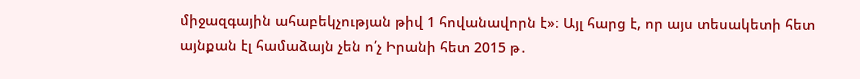միջազգային ահաբեկչության թիվ 1 հովանավորն է»։ Այլ հարց է, որ այս տեսակետի հետ այնքան էլ համաձայն չեն ո՛չ Իրանի հետ 2015 թ․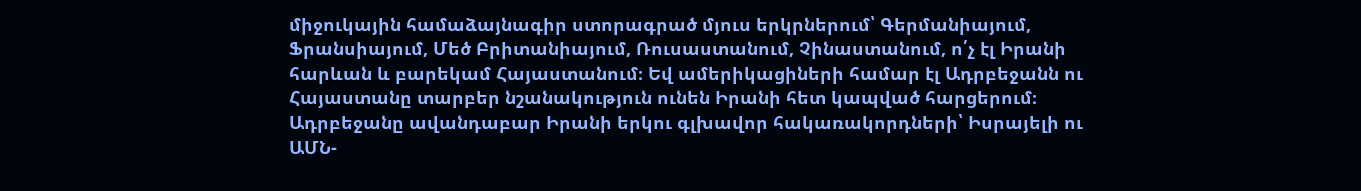միջուկային համաձայնագիր ստորագրած մյուս երկրներում՝ Գերմանիայում, Ֆրանսիայում, Մեծ Բրիտանիայում, Ռուսաստանում, Չինաստանում, ո՛չ էլ Իրանի հարևան և բարեկամ Հայաստանում։ Եվ ամերիկացիների համար էլ Ադրբեջանն ու Հայաստանը տարբեր նշանակություն ունեն Իրանի հետ կապված հարցերում։ Ադրբեջանը ավանդաբար Իրանի երկու գլխավոր հակառակորդների՝ Իսրայելի ու ԱՄՆ-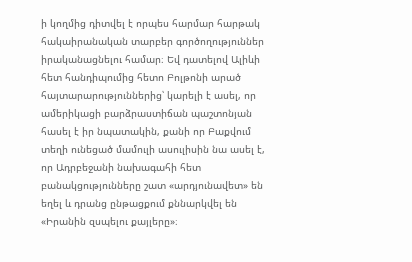ի կողմից դիտվել է որպես հարմար հարթակ հակաիրանական տարբեր գործողություններ իրականացնելու համար։ Եվ դատելով Ալիևի հետ հանդիպումից հետո Բոլթոնի արած հայտարարություններից՝ կարելի է ասել, որ ամերիկացի բարձրաստիճան պաշտոնյան հասել է իր նպատակին, քանի որ Բաքվում տեղի ունեցած մամուլի ասուլիսին նա ասել է, որ Ադրբեջանի նախագահի հետ բանակցությունները շատ «արդյունավետ» են եղել և դրանց ընթացքում քննարկվել են «Իրանին զսպելու քայլերը»։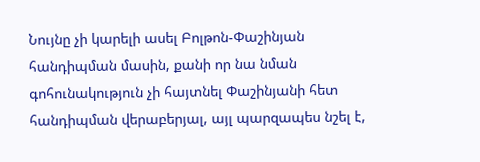Նույնը չի կարելի ասել Բոլթոն-Փաշինյան հանդիպման մասին, քանի որ նա նման գոհունակություն չի հայտնել Փաշինյանի հետ հանդիպման վերաբերյալ, այլ պարզապես նշել է,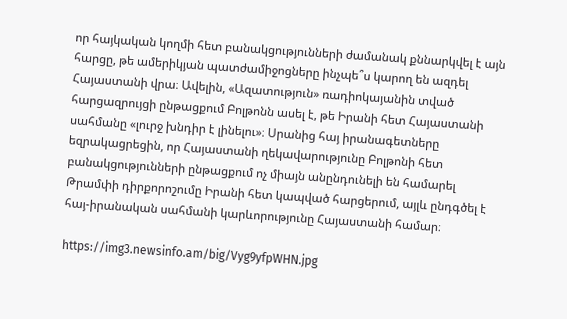որ հայկական կողմի հետ բանակցությունների ժամանակ քննարկվել է այն հարցը, թե ամերիկյան պատժամիջոցները ինչպե՞ս կարող են ազդել Հայաստանի վրա։ Ավելին, «Ազատություն» ռադիոկայանին տված հարցազրույցի ընթացքում Բոլթոնն ասել է, թե Իրանի հետ Հայաստանի սահմանը «լուրջ խնդիր է լինելու»։ Սրանից հայ իրանագետները եզրակացրեցին, որ Հայաստանի ղեկավարությունը Բոլթոնի հետ բանակցությունների ընթացքում ոչ միայն անընդունելի են համարել Թրամփի դիրքորոշումը Իրանի հետ կապված հարցերում, այլև ընդգծել է հայ-իրանական սահմանի կարևորությունը Հայաստանի համար։

https://img3.newsinfo.am/big/Vyg9yfpWHN.jpg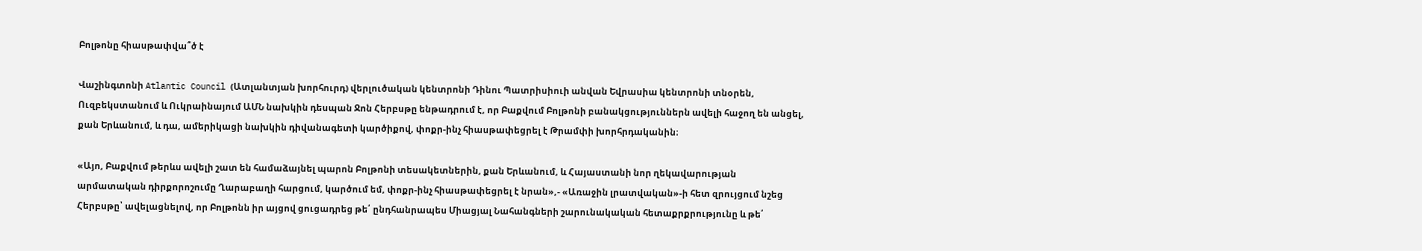Բոլթոնը հիասթափվա՞ծ է

Վաշինգտոնի Atlantic Council (Ատլանտյան խորհուրդ) վերլուծական կենտրոնի Դինու Պատրիսիուի անվան Եվրասիա կենտրոնի տնօրեն, Ուզբեկստանում և Ուկրաինայում ԱՄՆ նախկին դեսպան Ջոն Հերբսթը ենթադրում է, որ Բաքվում Բոլթոնի բանակցություններն ավելի հաջող են անցել, քան Երևանում, և դա, ամերիկացի նախկին դիվանագետի կարծիքով, փոքր-ինչ հիասթափեցրել է Թրամփի խորհրդականին։

«Այո, Բաքվում թերևս ավելի շատ են համաձայնել պարոն Բոլթոնի տեսակետներին, քան Երևանում, և Հայաստանի նոր ղեկավարության արմատական դիրքորոշումը Ղարաբաղի հարցում, կարծում եմ, փոքր-ինչ հիասթափեցրել է նրան»,- «Առաջին լրատվական»-ի հետ զրույցում նշեց Հերբսթը՝ ավելացնելով, որ Բոլթոնն իր այցով ցուցադրեց թե՛ ընդհանրապես Միացյալ Նահանգների շարունակական հետաքրքրությունը և թե՛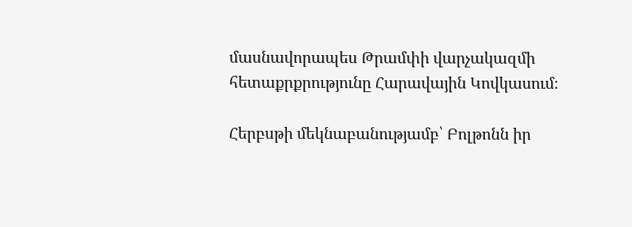մասնավորապես Թրամփի վարչակազմի հետաքրքրությունը Հարավային Կովկասում։

Հերբսթի մեկնաբանությամբ՝ Բոլթոնն իր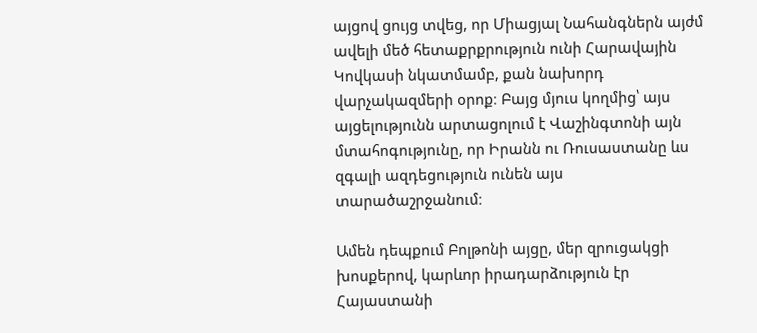այցով ցույց տվեց, որ Միացյալ Նահանգներն այժմ ավելի մեծ հետաքրքրություն ունի Հարավային Կովկասի նկատմամբ, քան նախորդ վարչակազմերի օրոք։ Բայց մյուս կողմից՝ այս այցելությունն արտացոլում է Վաշինգտոնի այն մտահոգությունը, որ Իրանն ու Ռուսաստանը ևս զգալի ազդեցություն ունեն այս տարածաշրջանում։

Ամեն դեպքում Բոլթոնի այցը, մեր զրուցակցի խոսքերով, կարևոր իրադարձություն էր Հայաստանի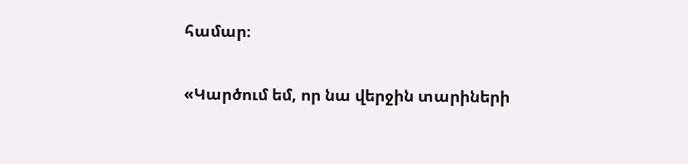համար։

«Կարծում եմ, որ նա վերջին տարիների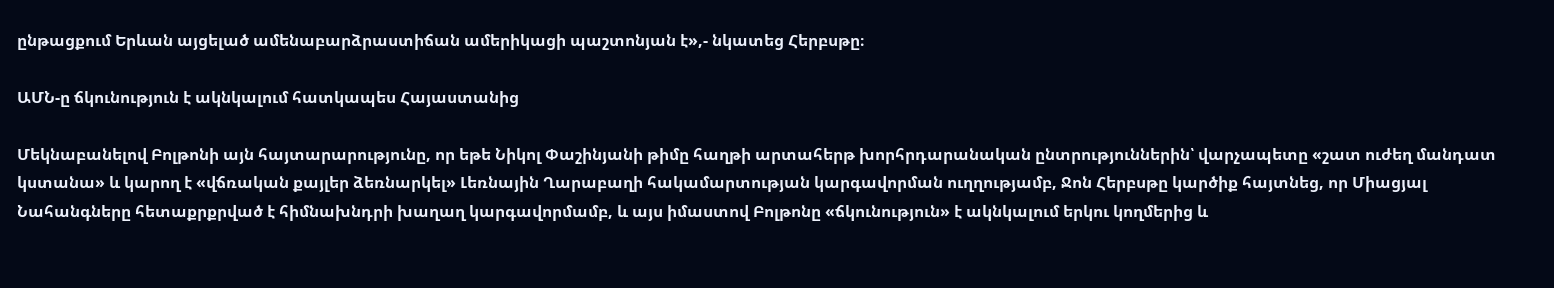ընթացքում Երևան այցելած ամենաբարձրաստիճան ամերիկացի պաշտոնյան է»,- նկատեց Հերբսթը։

ԱՄՆ-ը ճկունություն է ակնկալում հատկապես Հայաստանից

Մեկնաբանելով Բոլթոնի այն հայտարարությունը, որ եթե Նիկոլ Փաշինյանի թիմը հաղթի արտահերթ խորհրդարանական ընտրություններին՝ վարչապետը «շատ ուժեղ մանդատ կստանա» և կարող է «վճռական քայլեր ձեռնարկել» Լեռնային Ղարաբաղի հակամարտության կարգավորման ուղղությամբ, Ջոն Հերբսթը կարծիք հայտնեց, որ Միացյալ Նահանգները հետաքրքրված է հիմնախնդրի խաղաղ կարգավորմամբ, և այս իմաստով Բոլթոնը «ճկունություն» է ակնկալում երկու կողմերից և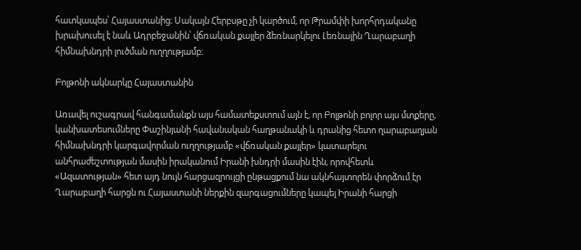հատկապես՝ Հայաստանից։ Սակայն Հերբսթը չի կարծում, որ Թրամփի խորհրդականը խրախուսել է նաև Ադրբեջանին՝ վճռական քայլեր ձեռնարկելու Լեռնային Ղարաբաղի հիմնախնդրի լուծման ուղղությամբ։

Բոլթոնի ակնարկը Հայաստանին

Առավել ուշագրավ հանգամանքն այս համատեքստում այն է, որ Բոլթոնի բոլոր այս մտքերը, կանխատեսումները Փաշինյանի հավանական հաղթանակի և դրանից հետո ղարաբաղյան հիմնախնդրի կարգավորման ուղղությամբ «վճռական քայլեր» կատարելու անհրաժեշտության մասին իրականում Իրանի խնդրի մասին էին, որովհետև «Ազատության» հետ այդ նույն հարցազրույցի ընթացքում նա ակնհայտորեն փորձում էր Ղարաբաղի հարցն ու Հայաստանի ներքին զարգացումները կապել Իրանի հարցի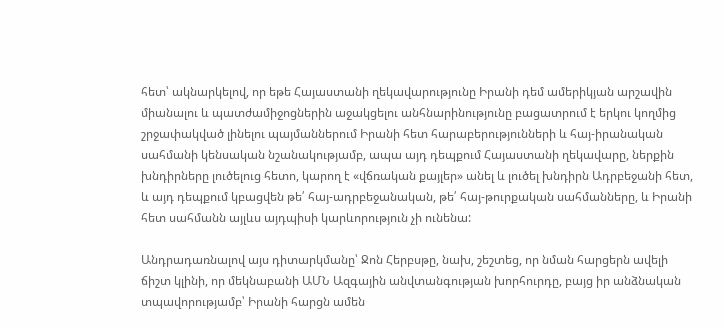հետ՝ ակնարկելով, որ եթե Հայաստանի ղեկավարությունը Իրանի դեմ ամերիկյան արշավին միանալու և պատժամիջոցներին աջակցելու անհնարինությունը բացատրում է երկու կողմից շրջափակված լինելու պայմաններում Իրանի հետ հարաբերությունների և հայ-իրանական սահմանի կենսական նշանակությամբ, ապա այդ դեպքում Հայաստանի ղեկավարը, ներքին խնդիրները լուծելուց հետո, կարող է «վճռական քայլեր» անել և լուծել խնդիրն Ադրբեջանի հետ, և այդ դեպքում կբացվեն թե՛ հայ-ադրբեջանական, թե՛ հայ-թուրքական սահմանները, և Իրանի հետ սահմանն այլևս այդպիսի կարևորություն չի ունենա:

Անդրադառնալով այս դիտարկմանը՝ Ջոն Հերբսթը, նախ, շեշտեց, որ նման հարցերն ավելի ճիշտ կլինի, որ մեկնաբանի ԱՄՆ Ազգային անվտանգության խորհուրդը, բայց իր անձնական տպավորությամբ՝ Իրանի հարցն ամեն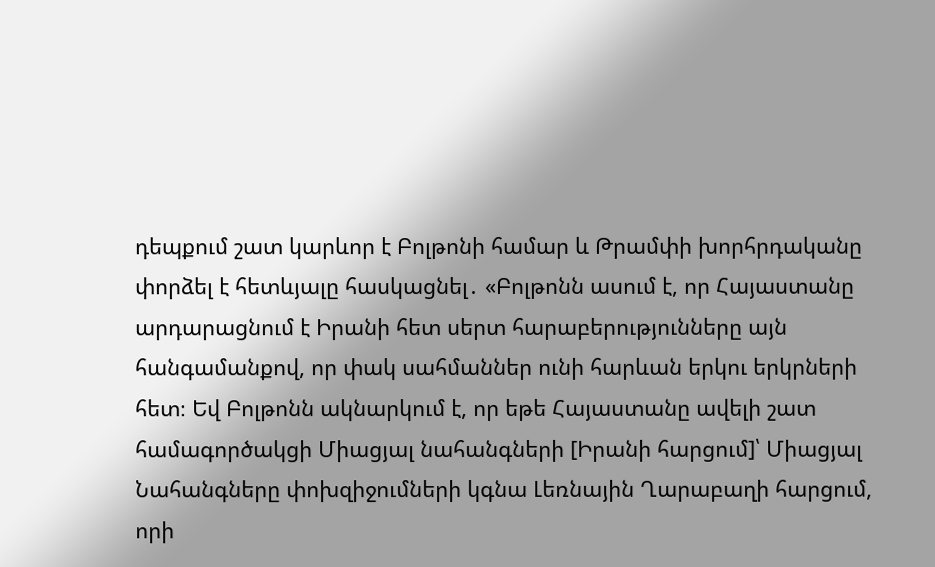դեպքում շատ կարևոր է Բոլթոնի համար և Թրամփի խորհրդականը փորձել է հետևյալը հասկացնել․ «Բոլթոնն ասում է, որ Հայաստանը արդարացնում է Իրանի հետ սերտ հարաբերությունները այն հանգամանքով, որ փակ սահմաններ ունի հարևան երկու երկրների հետ։ Եվ Բոլթոնն ակնարկում է, որ եթե Հայաստանը ավելի շատ համագործակցի Միացյալ նահանգների [Իրանի հարցում]՝ Միացյալ Նահանգները փոխզիջումների կգնա Լեռնային Ղարաբաղի հարցում, որի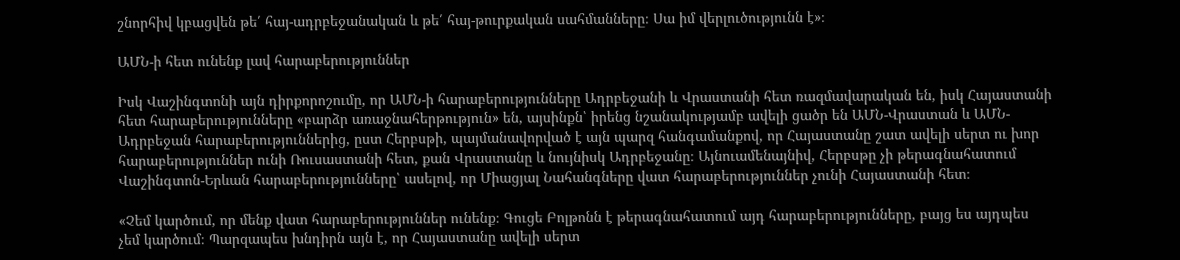շնորհիվ կբացվեն թե՛ հայ-ադրբեջանական և թե՛ հայ-թուրքական սահմանները։ Սա իմ վերլուծությունն է»։

ԱՄՆ-ի հետ ունենք լավ հարաբերություններ

Իսկ Վաշինգտոնի այն դիրքորոշումը, որ ԱՄՆ-ի հարաբերությունները Ադրբեջանի և Վրաստանի հետ ռազմավարական են, իսկ Հայաստանի հետ հարաբերությունները «բարձր առաջնահերթություն» են, այսինքն՝ իրենց նշանակությամբ ավելի ցածր են ԱՄՆ-Վրաստան և ԱՄՆ-Ադրբեջան հարաբերություններից, ըստ Հերբսթի, պայմանավորված է այն պարզ հանգամանքով, որ Հայաստանը շատ ավելի սերտ ու խոր հարաբերություններ ունի Ռուսաստանի հետ, քան Վրաստանը և նույնիսկ Ադրբեջանը։ Այնուամենայնիվ, Հերբսթը չի թերագնահատում Վաշինգտոն-Երևան հարաբերությունները՝ ասելով, որ Միացյալ Նահանգները վատ հարաբերություններ չունի Հայաստանի հետ։

«Չեմ կարծում, որ մենք վատ հարաբերություններ ունենք։ Գուցե Բոլթոնն է թերագնահատում այդ հարաբերությունները, բայց ես այդպես չեմ կարծում։ Պարզապես խնդիրն այն է, որ Հայաստանը ավելի սերտ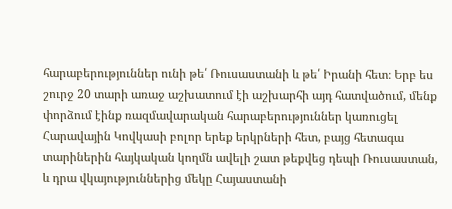հարաբերություններ ունի թե՛ Ռուսաստանի և թե՛ Իրանի հետ։ Երբ ես շուրջ 20 տարի առաջ աշխատում էի աշխարհի այդ հատվածում, մենք փորձում էինք ռազմավարական հարաբերություններ կառուցել Հարավային Կովկասի բոլոր երեք երկրների հետ, բայց հետագա տարիներին հայկական կողմն ավելի շատ թեքվեց դեպի Ռուսաստան, և դրա վկայություններից մեկը Հայաստանի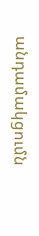անդամակցումն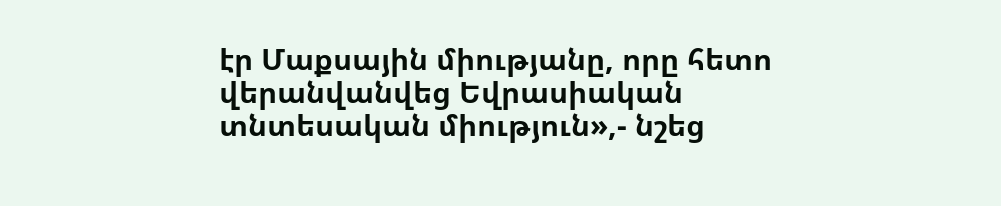էր Մաքսային միությանը, որը հետո վերանվանվեց Եվրասիական տնտեսական միություն»,- նշեց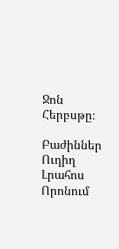Ջոն Հերբսթը։

Բաժիններ
Ուղիղ
Լրահոս
Որոնում